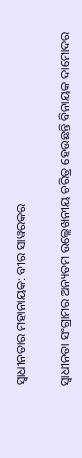ସ୍ବାଧୀନତାର ମହାନାୟକ: ବୀର ସାୱରକର

ସ୍ବାଧୀନତା ସଂଗ୍ରାମର ଅନ୍ୟତମ ଉଲ୍ଲେଖନୀୟ ଚରିତ୍ର ହେଉଛନ୍ତି ବିନାୟକ ଦାମୋଦର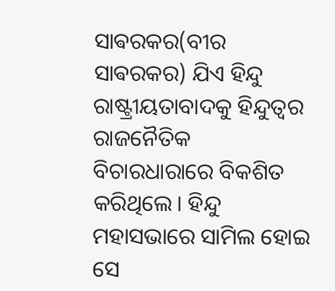ସାଵରକର(ବୀର ସାଵରକର) ଯିଏ ହିନ୍ଦୁ ରାଷ୍ଟ୍ରୀୟତାବାଦକୁ ହିନ୍ଦୁତ୍ବର ରାଜନୈତିକ ବିଚାରଧାରାରେ ବିକଶିତ କରିଥିଲେ। ହିନ୍ଦୁ ମହାସଭାରେ ସାମିଲ ହୋଇ ସେ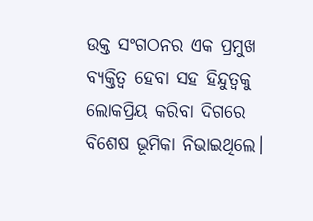ଉକ୍ତ ସଂଗଠନର ଏକ ପ୍ରମୁଖ ବ୍ୟକ୍ତିତ୍ବ ହେବା ସହ ହିନ୍ଦୁତ୍ବକୁ ଲୋକପ୍ରିୟ କରିବା ଦିଗରେ ବିଶେଷ ଭୂମିକା ନିଭାଇଥିଲେ।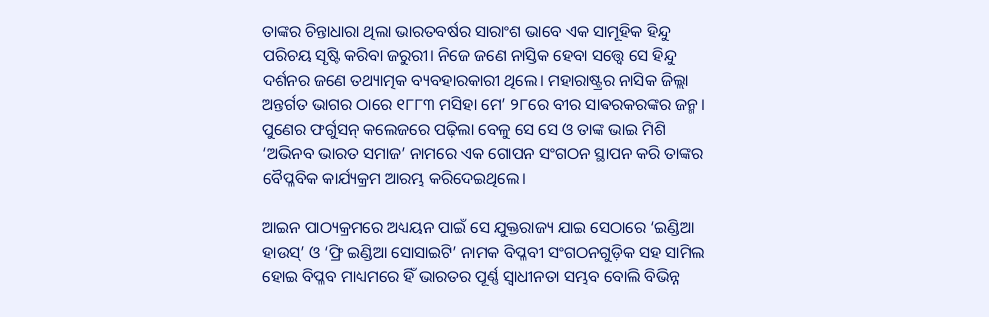ତାଙ୍କର ଚିନ୍ତାଧାରା ଥିଲା ଭାରତବର୍ଷର ସାରାଂଶ ଭାବେ ଏକ ସାମୂହିକ ହିନ୍ଦୁ ପରିଚୟ ସୃଷ୍ଟି କରିବା ଜରୁରୀ। ନିଜେ ଜଣେ ନାସ୍ତିକ ହେବା ସତ୍ତ୍ବେ ସେ ହିନ୍ଦୁ ଦର୍ଶନର ଜଣେ ତଥ୍ୟାତ୍ମକ ବ୍ୟବହାରକାରୀ ଥିଲେ। ମହାରାଷ୍ଟ୍ରର ନାସିକ ଜିଲ୍ଲା ଅନ୍ତର୍ଗତ ଭାଗର ଠାରେ ୧୮୮୩ ମସିହା ମେ’ ୨୮ରେ ବୀର ସାଵରକରଙ୍କର ଜନ୍ମ। ପୁଣେର ଫର୍ଗୁସନ୍‌ କଲେଜରେ ପଢ଼ିଲା ବେଳୁ ସେ ସେ ଓ ତାଙ୍କ ଭାଇ ମିଶି ‘ଅଭିନବ ଭାରତ ସମାଜ’ ନାମରେ ଏକ ଗୋପନ ସଂଗଠନ ସ୍ଥାପନ କରି ତାଙ୍କର ବୈପ୍ଳବିକ କାର୍ଯ୍ୟକ୍ରମ ଆରମ୍ଭ କରିଦେଇଥିଲେ।

ଆଇନ ପାଠ୍ୟକ୍ରମରେ ଅଧ୍ୟୟନ ପାଇଁ ସେ ଯୁକ୍ତରାଜ୍ୟ ଯାଇ ସେଠାରେ ‘ଇଣ୍ଡିଆ ହାଉସ୍‌’ ଓ ‘ଫ୍ରି ଇଣ୍ଡିଆ ସୋସାଇଟି’ ନାମକ ବିପ୍ଳବୀ ସଂଗଠନଗୁଡ଼ିକ ସହ ସାମିଲ ହୋଇ ବିପ୍ଳବ ମାଧ୍ୟମରେ ହିଁ ଭାରତର ପୂର୍ଣ୍ଣ ସ୍ବାଧୀନତା ସମ୍ଭବ ବୋଲି ବିଭିନ୍ନ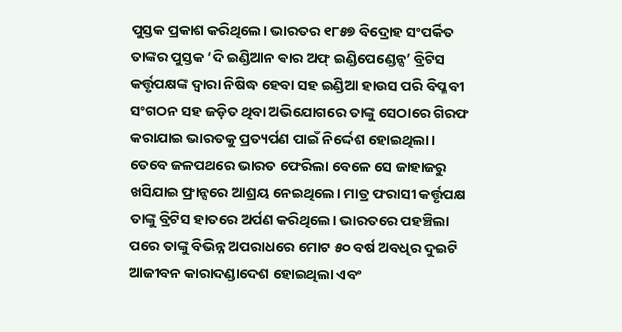ପୁସ୍ତକ ପ୍ରକାଶ କରିଥିଲେ। ଭାରତର ୧୮୫୭ ବିଦ୍ରୋହ ସଂପର୍କିତ ତାଙ୍କର ପୁସ୍ତକ ‘ଦି ଇଣ୍ଡିଆନ ଵାର ଅଫ୍‌ ଇଣ୍ଡିପେଣ୍ଡେନ୍ସ’ ବ୍ରିଟିସ କର୍ତ୍ତୃପକ୍ଷଙ୍କ ଦ୍ବାରା ନିଷିଦ୍ଧ ହେବା ସହ ଇଣ୍ଡିଆ ହାଉସ ପରି ବିପ୍ଳବୀ ସଂଗଠନ ସହ ଜଡ଼ିତ ଥିବା ଅଭିଯୋଗରେ ତାଙ୍କୁ ସେଠାରେ ଗିରଫ କରାଯାଇ ଭାରତକୁ ପ୍ରତ୍ୟର୍ପଣ ପାଇଁ ନିର୍ଦ୍ଦେଶ ହୋଇଥିଲା। ତେବେ ଜଳପଥରେ ଭାରତ ଫେରିଲା ବେଳେ ସେ ଜାହାଜରୁ ଖସିଯାଇ ଫ୍ରାନ୍ସରେ ଆଶ୍ରୟ ନେଇଥିଲେ। ମାତ୍ର ଫରାସୀ କର୍ତ୍ତୃପକ୍ଷ ତାଙ୍କୁ ବ୍ରିଟିସ ହାତରେ ଅର୍ପଣ କରିଥିଲେ। ଭାରତରେ ପହଞ୍ଚିଲା ପରେ ତାଙ୍କୁ ବିଭିନ୍ନ ଅପରାଧରେ ମୋଟ ୫୦ ବର୍ଷ ଅବଧିର ଦୁଇଟି ଆଜୀବନ କାରାଦଣ୍ଡାଦେଶ ହୋଇଥିଲା ଏବଂ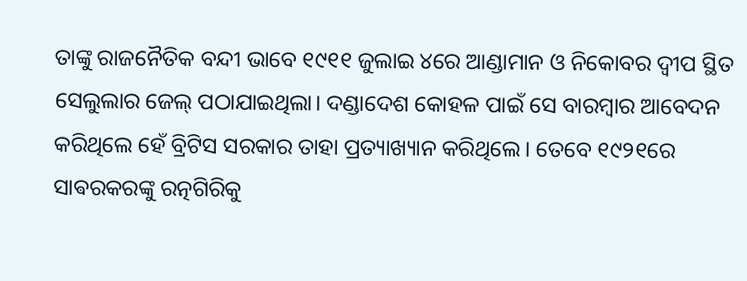ତାଙ୍କୁ ରାଜନୈତିକ ବନ୍ଦୀ ଭାବେ ୧୯୧୧ ଜୁଲାଇ ୪ରେ ଆଣ୍ଡାମାନ ଓ ନିକୋବର ଦ୍ବୀପ ସ୍ଥିତ ସେଲୁଲାର ଜେଲ୍ ପଠାଯାଇଥିଲା। ଦଣ୍ଡାଦେଶ କୋହଳ ପାଇଁ ସେ ବାରମ୍ବାର ଆବେଦନ କରିଥିଲେ ହେଁ ବ୍ରିଟିସ ସରକାର ତାହା ପ୍ରତ୍ୟାଖ୍ୟାନ କରିଥିଲେ। ତେବେ ୧୯୨୧ରେ ସାଵରକରଙ୍କୁ ରତ୍ନଗିରିକୁ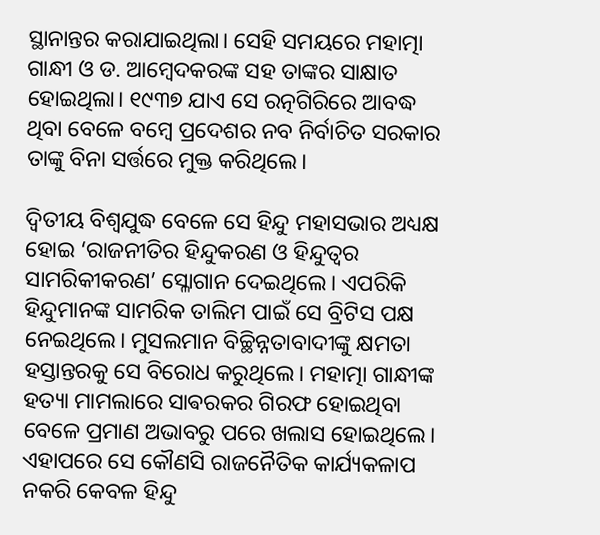ସ୍ଥାନାନ୍ତର କରାଯାଇଥିଲା। ସେହି ସମୟରେ ମହାତ୍ମା ଗାନ୍ଧୀ ଓ ଡ. ଆମ୍ବେଦକରଙ୍କ ସହ ତାଙ୍କର ସାକ୍ଷାତ ହୋଇଥିଲା। ୧୯୩୭ ଯାଏ ସେ ରତ୍ନଗିରିରେ ଆବଦ୍ଧ ଥିବା ବେଳେ ବମ୍ବେ ପ୍ରଦେଶର ନବ ନିର୍ବାଚିତ ସରକାର ତାଙ୍କୁ ବିନା ସର୍ତ୍ତରେ ମୁକ୍ତ କରିଥିଲେ।

ଦ୍ବିତୀୟ ବିଶ୍ବଯୁଦ୍ଧ ବେଳେ ସେ ହିନ୍ଦୁ ମହାସଭାର ଅଧ୍ୟକ୍ଷ ହୋଇ ‘ରାଜନୀତିର ହିନ୍ଦୁକରଣ ଓ ହିନ୍ଦୁତ୍ବର ସାମରିକୀକରଣ’ ସ୍ଳୋଗାନ ଦେଇଥିଲେ। ଏପରିକି ହିନ୍ଦୁମାନଙ୍କ ସାମରିକ ତାଲିମ ପାଇଁ ସେ ବ୍ରିଟିସ ପକ୍ଷ ନେଇଥିଲେ। ମୁସଲମାନ ବିଚ୍ଛିନ୍ନତାବାଦୀଙ୍କୁ କ୍ଷମତା ହସ୍ତାନ୍ତରକୁ ସେ ବିରୋଧ କରୁଥିଲେ। ମହାତ୍ମା ଗାନ୍ଧୀଙ୍କ ହତ୍ୟା ମାମଲାରେ ସାଵରକର ଗିରଫ ହୋଇଥିବା ବେଳେ ପ୍ରମାଣ ଅଭାବରୁ ପରେ ଖଲାସ ହୋଇଥିଲେ। ଏହାପରେ ସେ କୌଣସି ରାଜନୈତିକ କାର୍ଯ୍ୟକଳାପ ନକରି କେବଳ ହିନ୍ଦୁ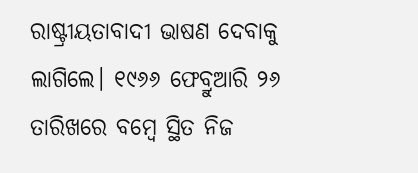ରାଷ୍ଟ୍ରୀୟତାବାଦୀ ଭାଷଣ ଦେବାକୁ ଲାଗିଲେ। ୧୯୬୬ ଫେବ୍ରୁଆରି ୨୬ ତାରିଖରେ ବମ୍ବେ ସ୍ଥିତ ନିଜ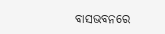ବାସଭବନରେ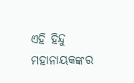ଏହି ହିନ୍ଦୁ ମହାନାୟକଙ୍କର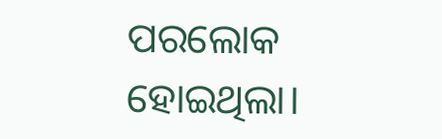ପରଲୋକ ହୋଇଥିଲା।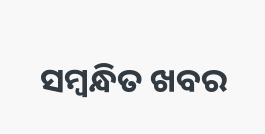ସମ୍ବନ୍ଧିତ ଖବର